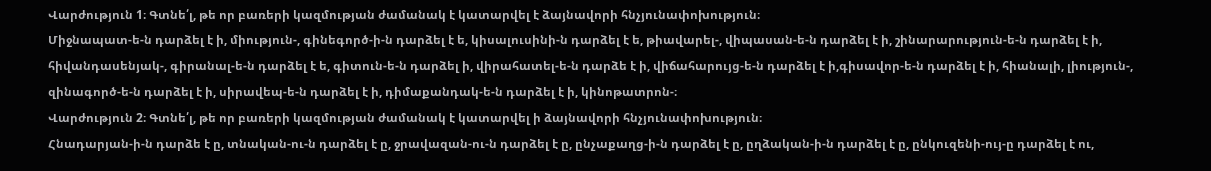Վարժություն 1։ Գտնե՛լ, թե որ բառերի կազմության ժամանակ է կատարվել է ձայնավորի հնչյունափոխություն։
Միջնապատ-ե-ն դարձել է ի, միություն-, գինեգործ-ի-ն դարձել է ե, կիսալուսինի-ն դարձել է ե, թիավարել-, վիպասան-ե-ն դարձել է ի, շինարարություն-ե-ն դարձել է ի, հիվանդասենյակ-, գիրանալ-ե-ն դարձել է ե, գիտուն-ե-ն դարձել ի, վիրահատել-ե-ն դարձե է ի, վիճահարույց-ե-ն դարձել է ի,գիսավոր-ե-ն դարձել է ի, հիանալի, լիություն-, զինագործ-ե-ն դարձել է ի, սիրավեպ-ե-ն դարձել է ի, դիմաքանդակ-ե-ն դարձել է ի, կինոթատրոն-։
Վարժություն 2։ Գտնե՛լ, թե որ բառերի կազմության ժամանակ է կատարվել ի ձայնավորի հնչյունափոխություն։
Հնադարյան-ի-ն դարձե է ը, տնական-ու-ն դարձել է ը, ջրավազան-ու-ն դարձել է ը, ընչաքաղց-ի-ն դարձել է ը, ըղձական-ի-ն դարձել է ը, ընկուզենի-ույ-ը դարձել է ու,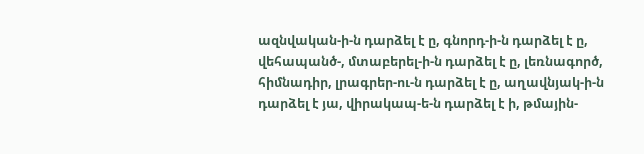ազնվական-ի-ն դարձել է ը, գնորդ-ի-ն դարձել է ը, վեհապանծ-, մտաբերել-ի-ն դարձել է ը, լեռնագործ, հիմնադիր, լրագրեր-ու-ն դարձել է ը, աղավնյակ-ի-ն դարձել է յա, վիրակապ-ե-ն դարձել է ի, թմային-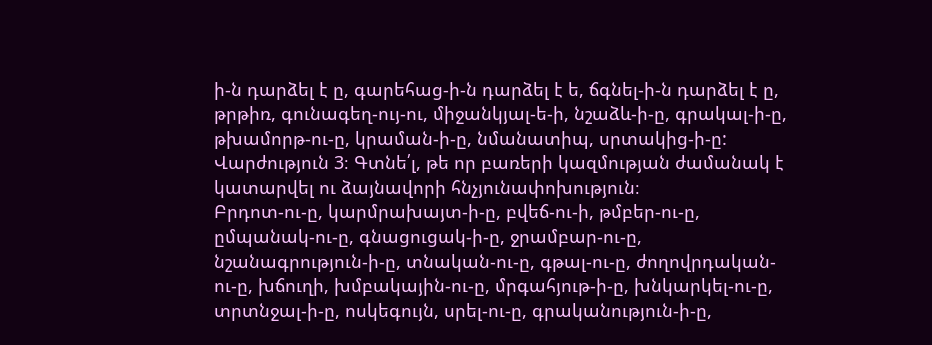ի-ն դարձել է ը, գարեհաց-ի-ն դարձել է ե, ճգնել-ի-ն դարձել է ը, թրթիռ, գունագեղ-ույ-ու, միջանկյալ-ե-ի, նշաձև-ի-ը, գրակալ-ի-ը, թխամորթ-ու-ը, կրաման-ի-ը, նմանատիպ, սրտակից-ի-ը:
Վարժություն 3։ Գտնե՛լ, թե որ բառերի կազմության ժամանակ է կատարվել ու ձայնավորի հնչյունափոխություն։
Բրդոտ-ու-ը, կարմրախայտ-ի-ը, բվեճ-ու-ի, թմբեր-ու-ը, ըմպանակ-ու-ը, գնացուցակ-ի-ը, ջրամբար-ու-ը, նշանագրություն-ի-ը, տնական-ու-ը, գթալ-ու-ը, ժողովրդական-ու-ը, խճուղի, խմբակային-ու-ը, մրգահյութ-ի-ը, խնկարկել-ու-ը, տրտնջալ-ի-ը, ոսկեգույն, սրել-ու-ը, գրականություն-ի-ը,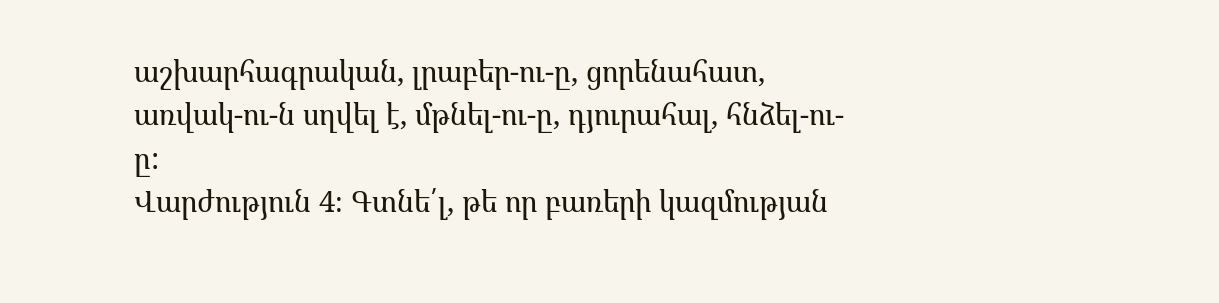աշխարհագրական, լրաբեր-ու-ը, ցորենահատ, առվակ-ու-ն սղվել է, մթնել-ու-ը, դյուրահալ, հնձել-ու-ը:
Վարժություն 4։ Գտնե՛լ, թե որ բառերի կազմության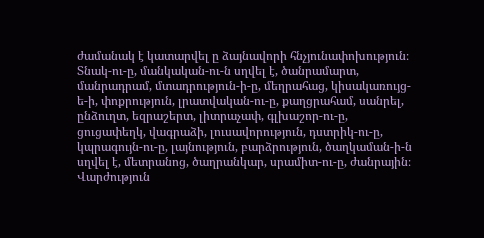ժամանակ է կատարվել ը ձայնավորի հնչյունափոխություն։
Տնակ-ու-ը, մանկական-ու-ն սղվել է, ծանրամարտ, մանրադրամ, մտադրություն-ի-ը, մեղրահաց, կիսակառույց-ե-ի, փոքրություն, լրատվական-ու-ը, քաղցրահամ, սանրել, ընձուղտ, եզրաշերտ, լիտրաչափ, գլխաշոր-ու-ը, ցուցափեղկ, վագրաձի, լուսավորություն, դստրիկ-ու-ը, կպրագույն-ու-ը, լայնություն, բարձրություն, ծաղկաման-ի-ն սղվել է, մետրանոց, ծաղրանկար, սրամիտ-ու-ը, ժանրային։
Վարժություն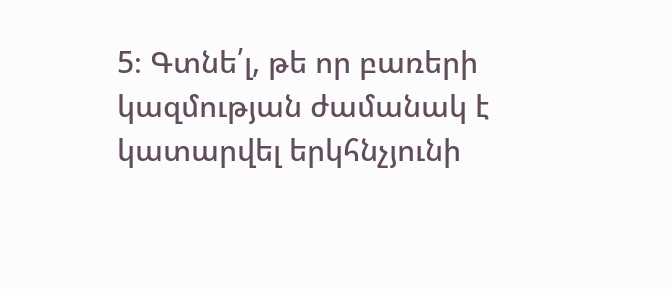5։ Գտնե՛լ, թե որ բառերի կազմության ժամանակ է կատարվել երկհնչյունի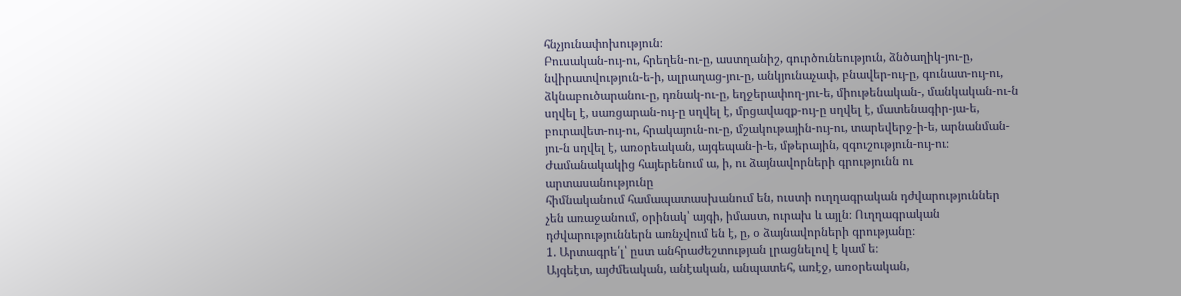հնչյունափոխություն։
Բուսական-ույ-ու, հրեղեն-ու-ը, աստղանիշ, գուրծունեություն, ձնծաղիկ-յու-ը, նվիրատվություն-ե-ի, ալրաղաց-յու-ը, անկյունաչափ, բնավեր-ույ-ը, գունատ-ույ-ու, ձկնաբուծարանու-ը, դռնակ-ու-ը, եղջերափող-յու-ե, միութենական-, մանկական-ու-ն սղվել է, սառցարան-ույ-ը սղվել է, մրցավազք-ույ-ը սղվել է, մատենագիր-յա-ե, բուրավետ-ույ-ու, հրակայուն-ու-ը, մշակութային-ույ-ու, տարեվերջ-ի-ե, արնանման-յու-ն սղվել է, առօրեական, այգեպան-ի-ե, մթերային, զգուշություն-ույ-ու։
Ժամանակակից հայերենում ա, ի, ու ձայնավորների գրությունն ու արտասանությունը
հիմնականում համապատասխանում են, ուստի ուղղագրական դժվարություններ
չեն առաջանում, օրինակ՝ այգի, իմաստ, ուրախ և այլն։ Ուղղագրական
դժվարություններն առնչվում են է, ը, օ ձայնավորների գրությանը։
1. Արտագրե՛լ՝ ըստ անհրաժեշտության լրացնելով է կամ ե։
Այգեէտ, այժմեական, անէական, անպատեհ, առէջ, առօրեական,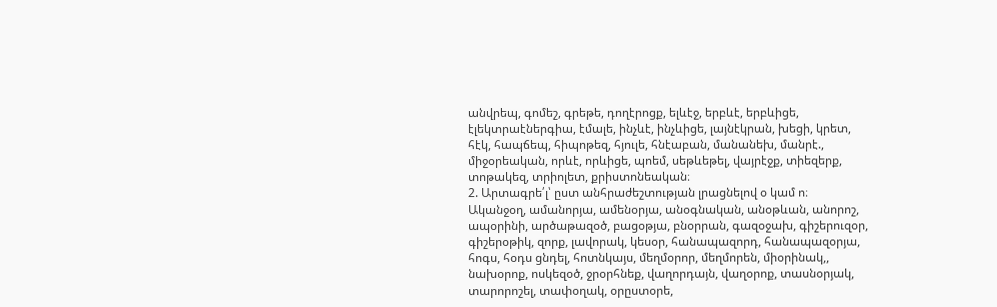անվրեպ, գոմեշ, գրեթե, դողէրոցք, ելևէջ, երբևէ, երբևիցե,
էլեկտրաէներգիա, էմալե, ինչևէ, ինչևիցե, լայնէկրան, խեցի, կրետ,
հէկ, հապճեպ, հիպոթեզ, հյուլե, հնէաբան, մանանեխ, մանրէ.,
միջօրեական, որևէ, որևիցե, պոեմ, սեթևեթել, վայրէջք, տիեզերք,
տոթակեզ, տրիոլետ, քրիստոնեական։
2. Արտագրե՛լ՝ ըստ անհրաժեշտության լրացնելով օ կամ ո։
Ականջօղ, ամանորյա, ամենօրյա, անօգնական, անօթևան, անորոշ,
ապօրինի, արծաթազօծ, բացօթյա, բնօրրան, գազօջախ, գիշերուզօր,
գիշերօթիկ, զորք, լավորակ, կեսօր, հանապազորդ, հանապազօրյա,
հոգս, հօդս ցնդել, հոտնկայս, մեղմօրոր, մեղմորեն, միօրինակ,,
նախօրոք, ոսկեզօծ, ջրօրհնեք, վաղորդայն, վաղօրոք, տասնօրյակ,
տարորոշել, տափօղակ, օրըստօրե,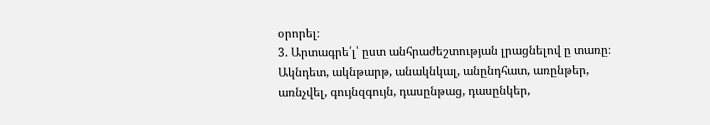օրորել։
3. Արտագրե՛լ՝ ըստ անհրաժեշտության լրացնելով ը տառը։
Ակնդետ, ակնթարթ, անակնկալ, անընդհատ, առընթեր,
առնչվել, գույնզգույն, դասընթաց, դասընկեր,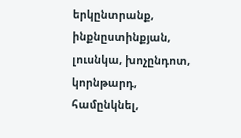երկընտրանք,
ինքնըստինքյան, լուսնկա, խոչընդոտ, կորնթարդ, համընկնել,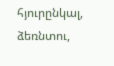հյուրընկալ, ձեռնտու,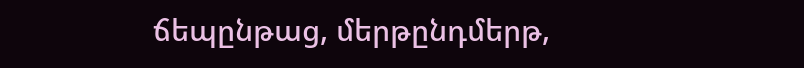ճեպընթաց, մերթընդմերթ,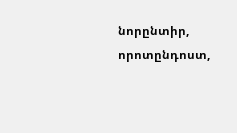նորընտիր,
որոտընդոստ,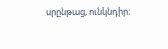սրընթաց, ունկնդիր։